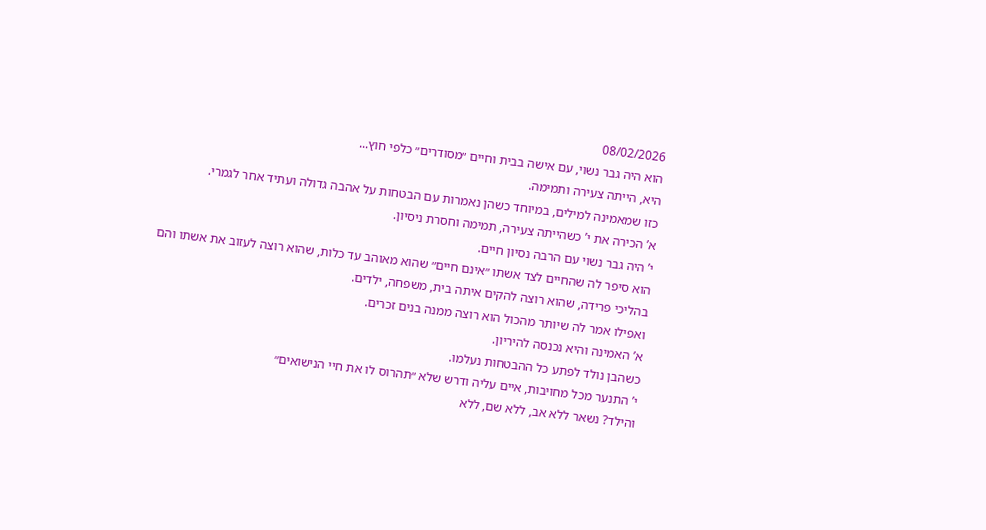08/02/2026
הוא היה גבר נשוי, עם אישה בבית וחיים ״מסודרים״ כלפי חוץ...
היא, הייתה צעירה ותמימה.
כזו שמאמינה למילים, במיוחד כשהן נאמרות עם הבטחות על אהבה גדולה ועתיד אחר לגמרי.
א’ הכירה את י’ כשהייתה צעירה, תמימה וחסרת ניסיון.
י’ היה גבר נשוי עם הרבה נסיון חיים.
הוא סיפר לה שהחיים לצד אשתו ״אינם חיים״ שהוא מאוהב עד כלות, שהוא רוצה לעזוב את אשתו והם בהליכי פרידה, שהוא רוצה להקים איתה בית, משפחה, ילדים.
ואפילו אמר לה שיותר מהכול הוא רוצה ממנה בנים זכרים.
א’ האמינה והיא נכנסה להיריון.
כשהבן נולד לפתע כל ההבטחות נעלמו.
י’ התנער מכל מחויבות, איים עליה ודרש שלא ״תהרוס לו את חיי הנישואים״
והילד? נשאר ללא אב, ללא שם, ללא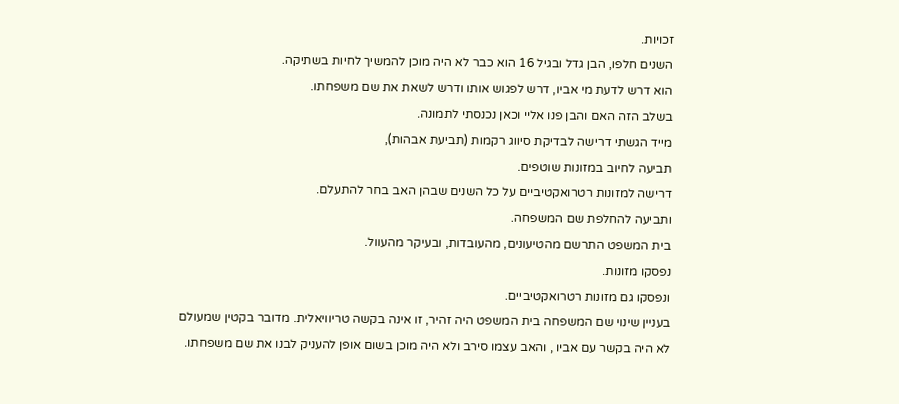זכויות.
השנים חלפו, הבן גדל ובגיל 16 הוא כבר לא היה מוכן להמשיך לחיות בשתיקה.
הוא דרש לדעת מי אביו, דרש לפגוש אותו ודרש לשאת את שם משפחתו.
בשלב הזה האם והבן פנו אליי וכאן נכנסתי לתמונה.
מייד הגשתי דרישה לבדיקת סיווג רקמות (תביעת אבהות),
תביעה לחיוב במזונות שוטפים.
דרישה למזונות רטרואקטיביים על כל השנים שבהן האב בחר להתעלם.
ותביעה להחלפת שם המשפחה.
בית המשפט התרשם מהטיעונים, מהעובדות, ובעיקר מהעוול.
נפסקו מזונות.
ונפסקו גם מזונות רטרואקטיביים.
בעניין שינוי שם המשפחה בית המשפט היה זהיר, זו אינה בקשה טריוויאלית. מדובר בקטין שמעולם לא היה בקשר עם אביו , והאב עצמו סירב ולא היה מוכן בשום אופן להעניק לבנו את שם משפחתו.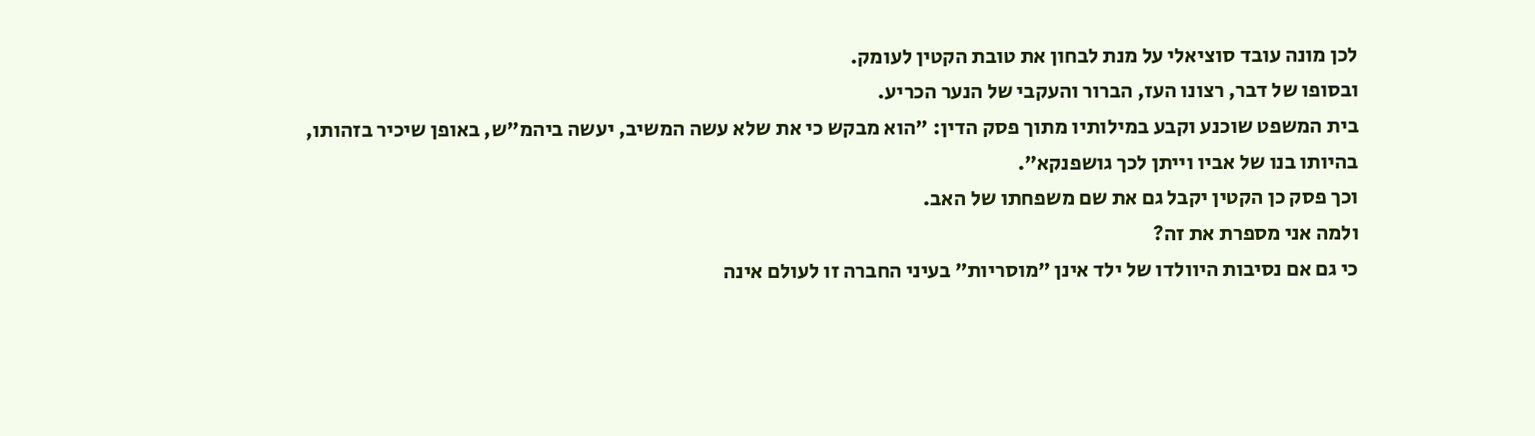לכן מונה עובד סוציאלי על מנת לבחון את טובת הקטין לעומק.
ובסופו של דבר, רצונו העז, הברור והעקבי של הנער הכריע.
בית המשפט שוכנע וקבע במילותיו מתוך פסק הדין: ״הוא מבקש כי את שלא עשה המשיב, יעשה ביהמ"ש, באופן שיכיר בזהותו, בהיותו בנו של אביו וייתן לכך גושפנקא״.
וכך פסק כן הקטין יקבל גם את שם משפחתו של האב.
ולמה אני מספרת את זה?
כי גם אם נסיבות היוולדו של ילד אינן ״מוסריות״ בעיני החברה זו לעולם אינה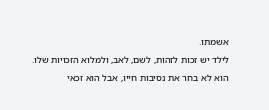אשמתו.
לילד יש זכות לזהות, לשם, לאב, ולמלוא הזכויות שלו.
הוא לא בחר את נסיבות חייו, אבל הוא זכאי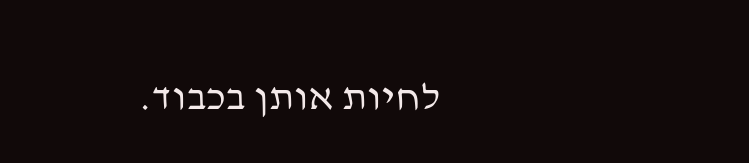לחיות אותן בכבוד.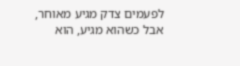לפעמים צדק מגיע מאוחר,
אבל כשהוא מגיע, הוא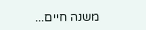משנה חיים...